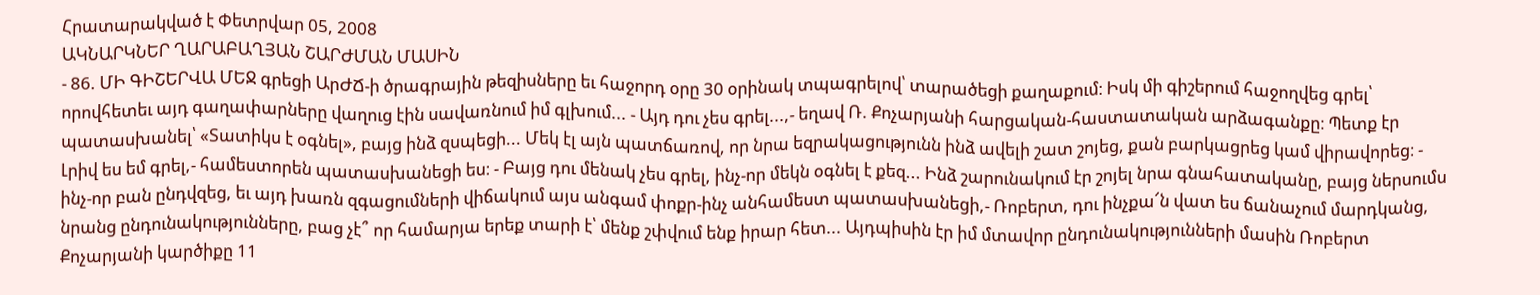Հրատարակված է Փետրվար 05, 2008
ԱԿՆԱՐԿՆԵՐ ՂԱՐԱԲԱՂՅԱՆ ՇԱՐԺՄԱՆ ՄԱՍԻՆ
- 86. ՄԻ ԳԻՇԵՐՎԱ ՄԵՋ գրեցի ԱրԺՃ-ի ծրագրային թեզիսները եւ հաջորդ օրը 30 օրինակ տպագրելով՝ տարածեցի քաղաքում։ Իսկ մի գիշերում հաջողվեց գրել՝ որովհետեւ այդ գաղափարները վաղուց էին սավառնում իմ գլխում... - Այդ դու չես գրել...,- եղավ Ռ. Քոչարյանի հարցական-հաստատական արձագանքը։ Պետք էր պատասխանել՝ «Տատիկս է օգնել», բայց ինձ զսպեցի... Մեկ էլ այն պատճառով, որ նրա եզրակացությունն ինձ ավելի շատ շոյեց, քան բարկացրեց կամ վիրավորեց։ - Լրիվ ես եմ գրել,- համեստորեն պատասխանեցի ես։ - Բայց դու մենակ չես գրել, ինչ-որ մեկն օգնել է քեզ... Ինձ շարունակում էր շոյել նրա գնահատականը, բայց ներսումս ինչ-որ բան ընդվզեց, եւ այդ խառն զգացումների վիճակում այս անգամ փոքր-ինչ անհամեստ պատասխանեցի,- Ռոբերտ, դու ինչքա՜ն վատ ես ճանաչում մարդկանց, նրանց ընդունակությունները, բաց չէ՞ որ համարյա երեք տարի է՝ մենք շփվում ենք իրար հետ... Այդպիսին էր իմ մտավոր ընդունակությունների մասին Ռոբերտ Քոչարյանի կարծիքը 11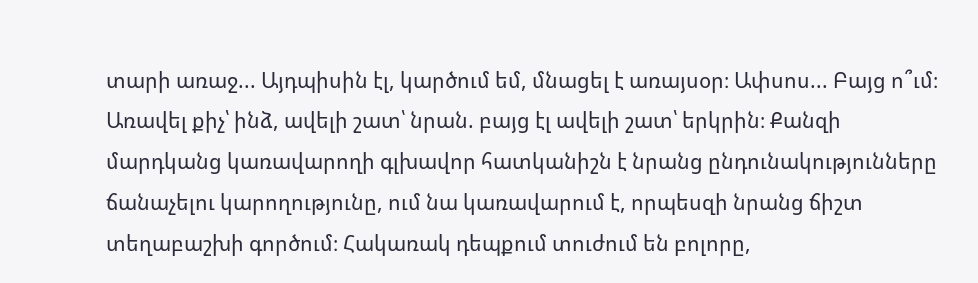տարի առաջ... Այդպիսին էլ, կարծում եմ, մնացել է առայսօր։ Ափսոս... Բայց ո՞ւմ։ Առավել քիչ՝ ինձ, ավելի շատ՝ նրան. բայց էլ ավելի շատ՝ երկրին։ Քանզի մարդկանց կառավարողի գլխավոր հատկանիշն է նրանց ընդունակությունները ճանաչելու կարողությունը, ում նա կառավարում է, որպեսզի նրանց ճիշտ տեղաբաշխի գործում։ Հակառակ դեպքում տուժում են բոլորը,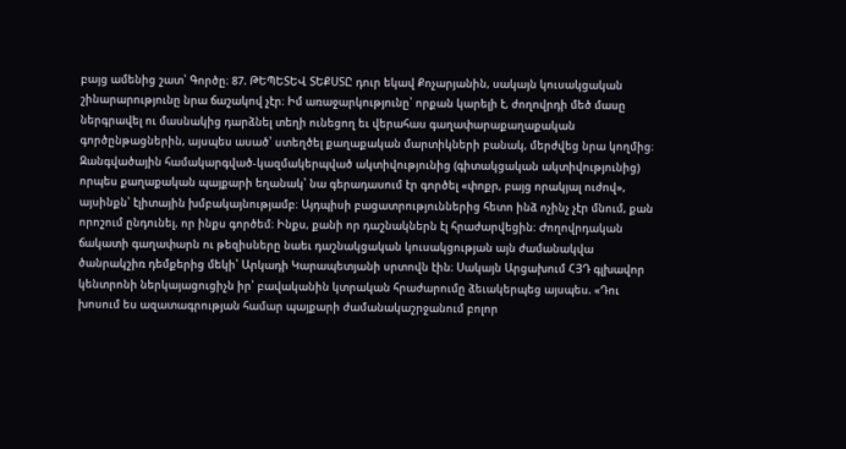բայց ամենից շատ՝ Գործը։ 87. ԹԵՊԵՏԵՎ ՏԵՔՍՏԸ դուր եկավ Քոչարյանին, սակայն կուսակցական շինարարությունը նրա ճաշակով չէր։ Իմ առաջարկությունը՝ որքան կարելի է, ժողովրդի մեծ մասը ներգրավել ու մասնակից դարձնել տեղի ունեցող եւ վերահաս գաղափարաքաղաքական գործընթացներին, այսպես ասած՝ ստեղծել քաղաքական մարտիկների բանակ, մերժվեց նրա կողմից։ Զանգվածային համակարգված-կազմակերպված ակտիվությունից (գիտակցական ակտիվությունից) որպես քաղաքական պայքարի եղանակ՝ նա գերադասում էր գործել «փոքր, բայց որակյալ ուժով», այսինքն՝ էլիտային խմբակայնությամբ։ Այդպիսի բացատրություններից հետո ինձ ոչինչ չէր մնում, քան որոշում ընդունել, որ ինքս գործեմ։ Ինքս, քանի որ դաշնակներն էլ հրաժարվեցին։ Ժողովրդական ճակատի գաղափարն ու թեզիսները նաեւ դաշնակցական կուսակցության այն ժամանակվա ծանրակշիռ դեմքերից մեկի՝ Արկադի Կարապետյանի սրտովն էին։ Սակայն Արցախում ՀՅԴ գլխավոր կենտրոնի ներկայացուցիչն իր՝ բավականին կտրական հրաժարումը ձեւակերպեց այսպես. «Դու խոսում ես ազատագրության համար պայքարի ժամանակաշրջանում բոլոր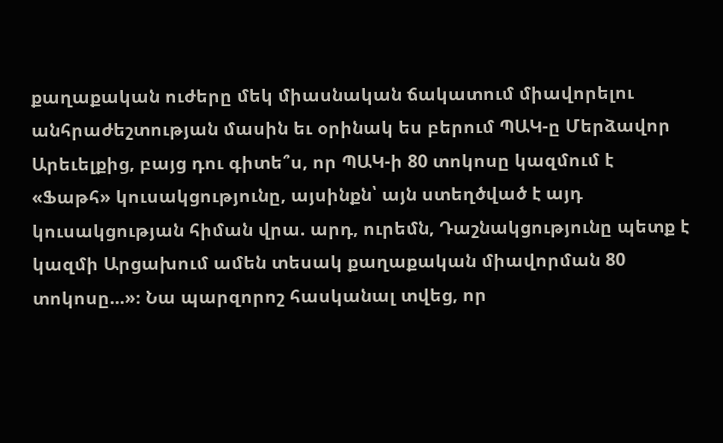քաղաքական ուժերը մեկ միասնական ճակատում միավորելու անհրաժեշտության մասին եւ օրինակ ես բերում ՊԱԿ-ը Մերձավոր Արեւելքից, բայց դու գիտե՞ս, որ ՊԱԿ-ի 80 տոկոսը կազմում է «Ֆաթհ» կուսակցությունը, այսինքն՝ այն ստեղծված է այդ կուսակցության հիման վրա. արդ, ուրեմն, Դաշնակցությունը պետք է կազմի Արցախում ամեն տեսակ քաղաքական միավորման 80 տոկոսը...»։ Նա պարզորոշ հասկանալ տվեց, որ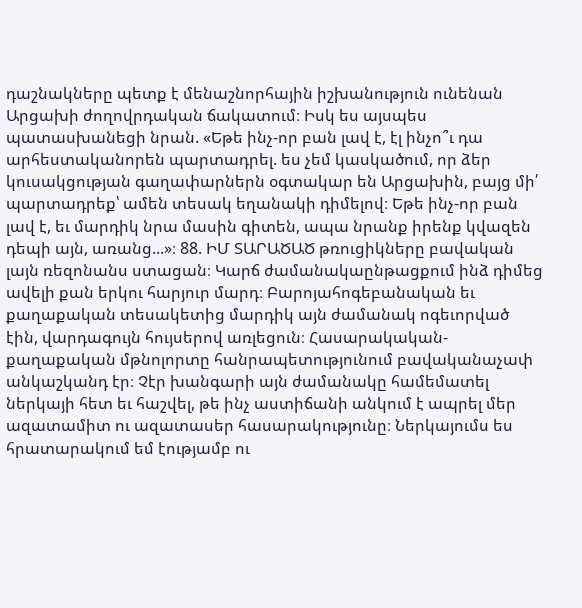դաշնակները պետք է մենաշնորհային իշխանություն ունենան Արցախի ժողովրդական ճակատում։ Իսկ ես այսպես պատասխանեցի նրան. «Եթե ինչ-որ բան լավ է, էլ ինչո՞ւ դա արհեստականորեն պարտադրել. ես չեմ կասկածում, որ ձեր կուսակցության գաղափարներն օգտակար են Արցախին, բայց մի՛ պարտադրեք՝ ամեն տեսակ եղանակի դիմելով։ Եթե ինչ-որ բան լավ է, եւ մարդիկ նրա մասին գիտեն, ապա նրանք իրենք կվազեն դեպի այն, առանց...»։ 88. ԻՄ ՏԱՐԱԾԱԾ թռուցիկները բավական լայն ռեզոնանս ստացան։ Կարճ ժամանակաընթացքում ինձ դիմեց ավելի քան երկու հարյուր մարդ։ Բարոյահոգեբանական եւ քաղաքական տեսակետից մարդիկ այն ժամանակ ոգեւորված էին, վարդագույն հույսերով առլեցուն։ Հասարակական-քաղաքական մթնոլորտը հանրապետությունում բավականաչափ անկաշկանդ էր։ Չէր խանգարի այն ժամանակը համեմատել ներկայի հետ եւ հաշվել, թե ինչ աստիճանի անկում է ապրել մեր ազատամիտ ու ազատասեր հասարակությունը։ Ներկայումս ես հրատարակում եմ էությամբ ու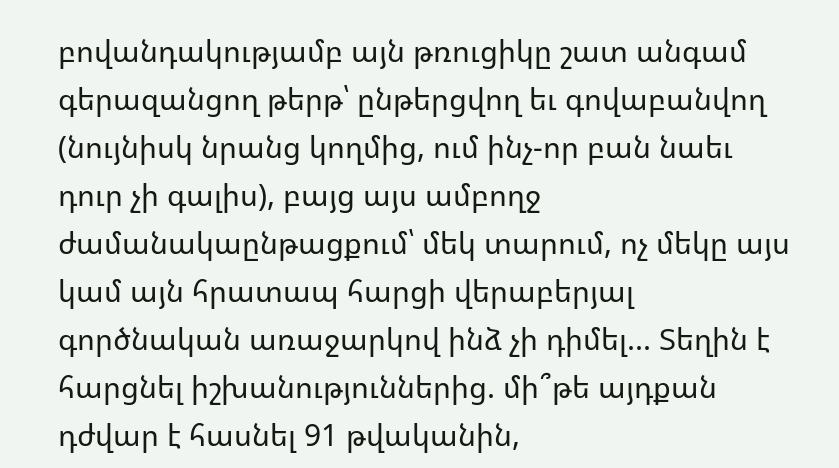բովանդակությամբ այն թռուցիկը շատ անգամ գերազանցող թերթ՝ ընթերցվող եւ գովաբանվող (նույնիսկ նրանց կողմից, ում ինչ-որ բան նաեւ դուր չի գալիս), բայց այս ամբողջ ժամանակաընթացքում՝ մեկ տարում, ոչ մեկը այս կամ այն հրատապ հարցի վերաբերյալ գործնական առաջարկով ինձ չի դիմել... Տեղին է հարցնել իշխանություններից. մի՞թե այդքան դժվար է հասնել 91 թվականին,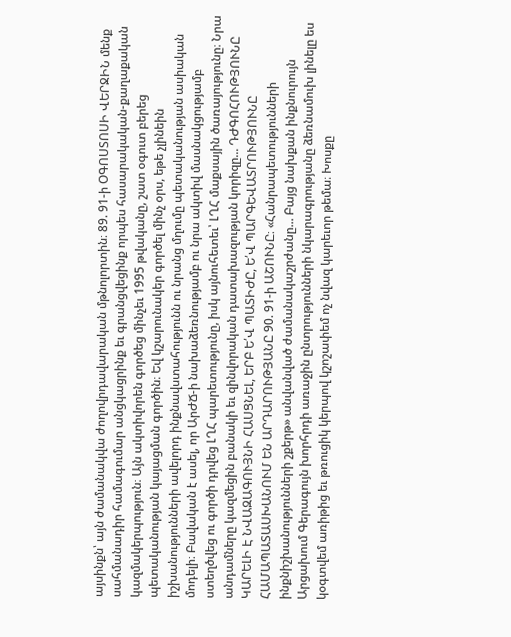այսինքն՝ այն ժամանակվա ժողովրդավարական մթնոլորտին։ 89. 91-ի ՕԳՈՍՏՈՍԻ ՎԵՐՋԻՆ մենք սահմանադիր համագումար անցկացրինք եւ գրանցվեցինք որպես հասարակական-քաղաքական կազմակերպություն։ Այն ակտիվորեն գործեց մինչեւ 1995 թվականը, շատ օգուտ բերեց պետականության կայացման գործին։ Եվ կշարունակեր գործել մինչ օրս, եթե չլինեին իշխանությունների ավելորդ ինքնավստահությունն ու նրանց մղումը պետականության ասիական մոդելի։ Բավական է ասել, որ ԱրԺՃ-ի նախաձեռնությամբ ու նրա ակտիվ մասնակցությամբ ստեղծվեց ու գործի դրվեց ԼՂՀ պարետությունը, իսկ այնուհետեւ՝ ԼՂՀ մաքսային ծառայությունը։ Նրա անդամները կազմեցին բանակի եւ զինվորական դատախազության կորիզը... ԴԺԳՈՀՈՒԹՅՈՒՆԸ ԿԱՐԵԼԻ Է ՆՎԱԶԱԳՈՒՅՆԻ ՀԱՍՑՆԵԼ, ԵՐԲ Ե՛Վ ՊԱՏԻԺԸ, Ե՛Վ ՊԱՐԳԵՎԱՏՐՈՒԹՅՈՒՆԸ ՀԱՄԱՊԱՏԱՍԽԱՆՈՒՄ ԵՆ ԱՐԴԱՐՈՒԹՅԱՆԸ 90. 91-ի ԱՇՈՒՆԸ։ «Հանրապետությունների ինքնիշխանությունների շքերթ» անվանված ժամանակաշրժանը... Բայց նախքան ինքնուրույն Արցախում Գերագույն խորհրդի առաջին ընտրությունների նկարագրությանը ձեռնամուխ լինելը ես կօգտվեմ առիթից եւ թռուցիկ կերպով կշոշափեմ ոչ նվազ կարեւոր թեմա։ Խոսքը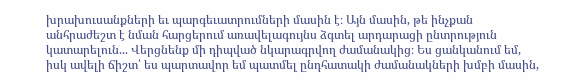խրախուսանքների եւ պարգեւատրումների մասին է։ Այն մասին, թե ինչքան անհրաժեշտ է նման հարցերում առավելագույնս ձգտել արդարացի ընտրություն կատարելուն... Վերցնենք մի դիպված նկարագրվող ժամանակից։ Ես ցանկանում եմ, իսկ ավելի ճիշտ՝ ես պարտավոր եմ պատմել ընդհատակի ժամանակների խմբի մասին,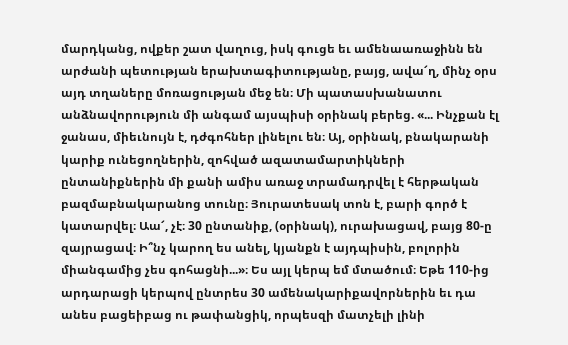մարդկանց, ովքեր շատ վաղուց, իսկ գուցե եւ ամենաառաջինն են արժանի պետության երախտագիտությանը, բայց, ավա՜ղ, մինչ օրս այդ տղաները մոռացության մեջ են։ Մի պատասխանատու անձնավորություն մի անգամ այսպիսի օրինակ բերեց. «... Ինչքան էլ ջանաս, միեւնույն է, դժգոհներ լինելու են։ Այ, օրինակ, բնակարանի կարիք ունեցողներին, զոհված ազատամարտիկների ընտանիքներին մի քանի ամիս առաջ տրամադրվել է հերթական բազմաբնակարանոց տունը։ Յուրատեսակ տոն է, բարի գործ է կատարվել։ Աա՜, չէ։ 30 ընտանիք, (օրինակ), ուրախացավ, բայց 80-ը զայրացավ։ Ի՞նչ կարող ես անել, կյանքն է այդպիսին, բոլորին միանգամից չես գոհացնի...»։ Ես այլ կերպ եմ մտածում։ Եթե 110-ից արդարացի կերպով ընտրես 30 ամենակարիքավորներին եւ դա անես բացեիբաց ու թափանցիկ, որպեսզի մատչելի լինի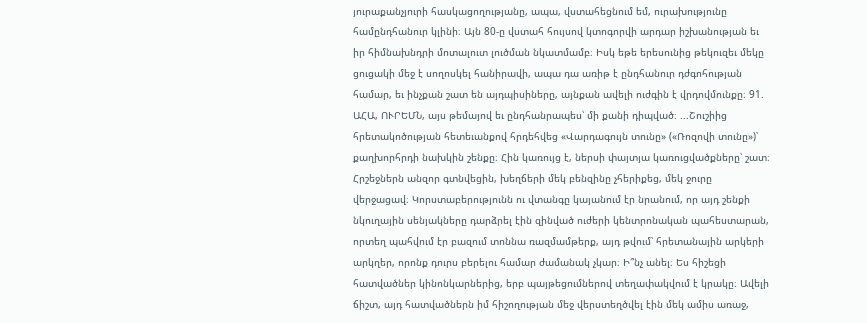յուրաքանչյուրի հասկացողությանը, ապա, վստահեցնում եմ, ուրախությունը համընդհանուր կլինի։ Այն 80-ը վստահ հույսով կտոգորվի արդար իշխանության եւ իր հիմնախնդրի մոտալուտ լուծման նկատմամբ։ Իսկ եթե երեսունից թեկուզեւ մեկը ցուցակի մեջ է սողոսկել հանիրավի, ապա դա առիթ է ընդհանուր դժգոհության համար, եւ ինչքան շատ են այդպիսիները, այնքան ավելի ուժգին է վրդովմունքը։ 91. ԱՀԱ, ՈՒՐԵՄՆ, այս թեմայով եւ ընդհանրապես՝ մի քանի դիպված։ ...Շուշիից հրետակոծության հետեւանքով հրդեհվեց «Վարդագույն տունը» («Ռոզովի տունը»)՝ քաղխորհրդի նախկին շենքը։ Հին կառույց է, ներսի փայտյա կառուցվածքները՝ շատ։ Հրշեջներն անզոր գտնվեցին, խեղճերի մեկ բենզինը չհերիքեց, մեկ ջուրը վերջացավ։ Կորստաբերությունն ու վտանգը կայանում էր նրանում, որ այդ շենքի նկուղային սենյակները դարձրել էին զինված ուժերի կենտրոնական պահեստարան, որտեղ պահվում էր բազում տոննա ռազմամթերք, այդ թվում՝ հրետանային արկերի արկղեր, որոնք դուրս բերելու համար ժամանակ չկար։ Ի՞նչ անել։ Ես հիշեցի հատվածներ կինոնկարներից, երբ պայթեցումներով տեղափակվում է կրակը։ Ավելի ճիշտ, այդ հատվածներն իմ հիշողության մեջ վերստեղծվել էին մեկ ամիս առաջ,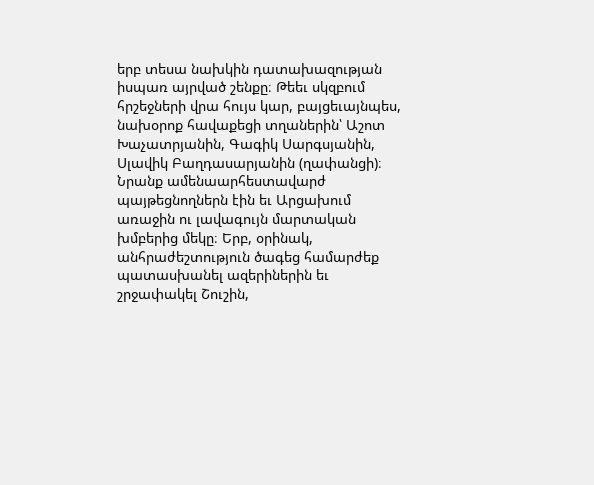երբ տեսա նախկին դատախազության իսպառ այրված շենքը։ Թեեւ սկզբում հրշեջների վրա հույս կար, բայցեւայնպես, նախօրոք հավաքեցի տղաներին՝ Աշոտ Խաչատրյանին, Գագիկ Սարգսյանին, Սլավիկ Բաղդասարյանին (ղափանցի)։ Նրանք ամենաարհեստավարժ պայթեցնողներն էին եւ Արցախում առաջին ու լավագույն մարտական խմբերից մեկը։ Երբ, օրինակ, անհրաժեշտություն ծագեց համարժեք պատասխանել ազերիներին եւ շրջափակել Շուշին,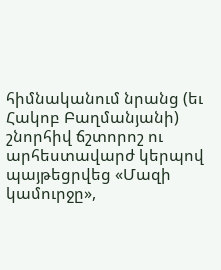հիմնականում նրանց (եւ Հակոբ Բաղմանյանի) շնորհիվ ճշտորոշ ու արհեստավարժ կերպով պայթեցրվեց «Մազի կամուրջը»,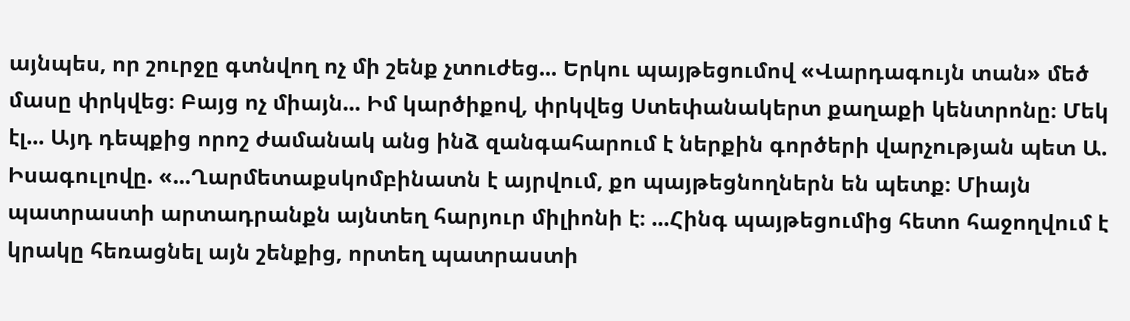այնպես, որ շուրջը գտնվող ոչ մի շենք չտուժեց... Երկու պայթեցումով «Վարդագույն տան» մեծ մասը փրկվեց։ Բայց ոչ միայն... Իմ կարծիքով, փրկվեց Ստեփանակերտ քաղաքի կենտրոնը։ Մեկ էլ... Այդ դեպքից որոշ ժամանակ անց ինձ զանգահարում է ներքին գործերի վարչության պետ Ա. Իսագուլովը. «...Ղարմետաքսկոմբինատն է այրվում, քո պայթեցնողներն են պետք։ Միայն պատրաստի արտադրանքն այնտեղ հարյուր միլիոնի է։ ...Հինգ պայթեցումից հետո հաջողվում է կրակը հեռացնել այն շենքից, որտեղ պատրաստի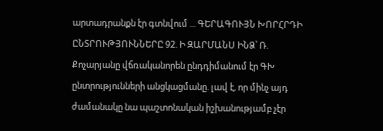արտադրանքն էր գտնվում ... ԳԵՐԱԳՈՒՅՆ ԽՈՐՀՐԴԻ ԸՆՏՐՈՒԹՅՈՒՆՆԵՐԸ 92. Ի ԶԱՐՄԱՆՍ ԻՆՁ՝ Ռ. Քոչարյանը վճռականորեն ընդդիմանում էր ԳԽ ընտրությունների անցկացմանը. լավ է, որ մինչ այդ ժամանակը նա պաշտոնական իշխանությամբ չէր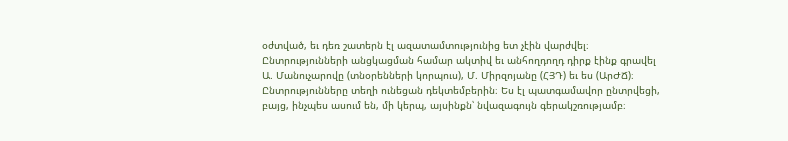օժտված, եւ դեռ շատերն էլ ազատամտությունից ետ չէին վարժվել։ Ընտրությունների անցկացման համար ակտիվ եւ անհողդողդ դիրք էինք գրավել Ա. Մանուչարովը (տնօրենների կորպուս), Մ. Միրզոյանը (ՀՅԴ) եւ ես (ԱրԺՃ)։ Ընտրությունները տեղի ունեցան դեկտեմբերին։ Ես էլ պատգամավոր ընտրվեցի, բայց, ինչպես ասում են, մի կերպ, այսինքն՝ նվազագույն գերակշռությամբ։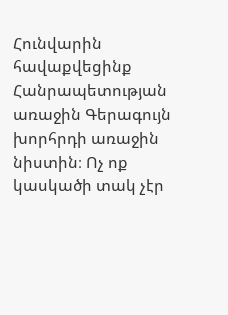Հունվարին հավաքվեցինք Հանրապետության առաջին Գերագույն խորհրդի առաջին նիստին։ Ոչ ոք կասկածի տակ չէր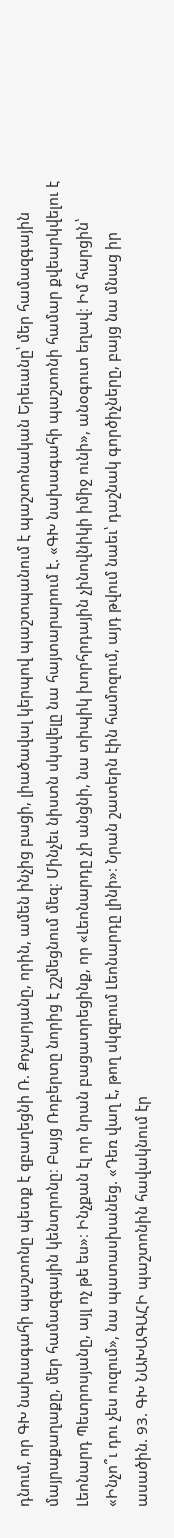դնում, որ ԳԽ նախագահի պաշտոնը պետք է զբաղեցնի Ռ. Քոչարյանը, որին, ամեն ինչից բացի, լիածավալ կերպով պաշտպանում է պաշտոնական Երեւանը՝ մեր համազգային մայրաքաղաքը, մեր համազգային կենտրոնը։ Բայց Ռոբերտը նորից է շշմեցնում մեզ։ Մինչեւ նիստն սկսվելը նա հայտարարում է. «ԳԽ նախագահի պաշտոնի համար քվեարկվելու է Լեոնարդ Պետրոսյանը, այլ ոչ թե ես»։ Ինչքան էլ որ նրան բացատրեցինք, որ «Լեոնարդը չի անցնի, նա տիպիկ խորհրդային չինովնիկի իմիջ ունի», անօգուտ եղավ։ Իմ հարցին՝ «Ինչո՞ւ դու չես ուզում», նա պատասխանեց. «Դեռ վաղ է, թող սկզբում Լեոնարդը լինի»։ Նրան շատերն էին համոզում, այդ թվում նաեւ՝ դաշնակ գործիչները, բայց նա մնաց իր ասածին. 93. ԳԽ ՆԱԽԱԳԱՀԻ պաշտոնին հավակնում էր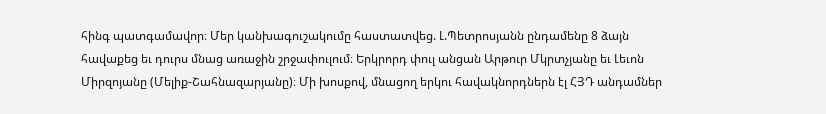հինգ պատգամավոր։ Մեր կանխագուշակումը հաստատվեց. Լ.Պետրոսյանն ընդամենը 8 ձայն հավաքեց եւ դուրս մնաց առաջին շրջափուլում։ Երկրորդ փուլ անցան Արթուր Մկրտչյանը եւ Լեւոն Միրզոյանը (Մելիք-Շահնազարյանը)։ Մի խոսքով, մնացող երկու հավակնորդներն էլ ՀՅԴ անդամներ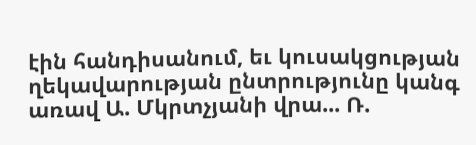էին հանդիսանում, եւ կուսակցության ղեկավարության ընտրությունը կանգ առավ Ա. Մկրտչյանի վրա... Ռ.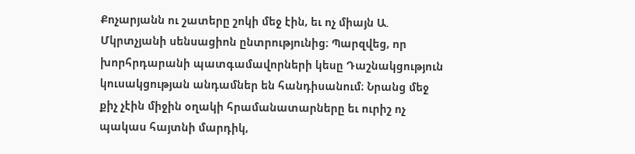Քոչարյանն ու շատերը շոկի մեջ էին, եւ ոչ միայն Ա. Մկրտչյանի սենսացիոն ընտրությունից։ Պարզվեց, որ խորհրդարանի պատգամավորների կեսը Դաշնակցություն կուսակցության անդամներ են հանդիսանում։ Նրանց մեջ քիչ չէին միջին օղակի հրամանատարները եւ ուրիշ ոչ պակաս հայտնի մարդիկ,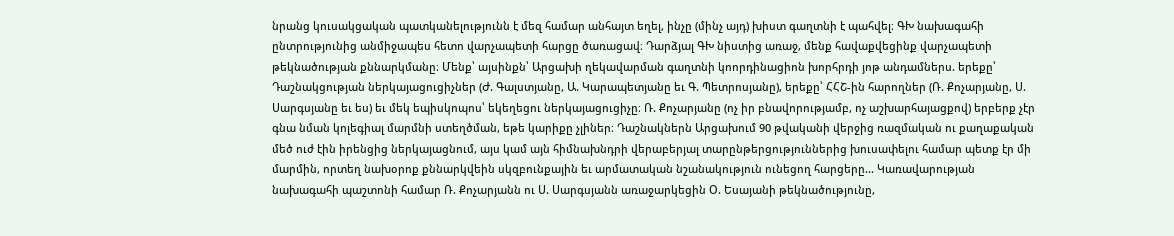նրանց կուսակցական պատկանելությունն է մեզ համար անհայտ եղել, ինչը (մինչ այդ) խիստ գաղտնի է պահվել։ ԳԽ նախագահի ընտրությունից անմիջապես հետո վարչապետի հարցը ծառացավ։ Դարձյալ ԳԽ նիստից առաջ, մենք հավաքվեցինք վարչապետի թեկնածության քննարկմանը։ Մենք՝ այսինքն՝ Արցախի ղեկավարման գաղտնի կոորդինացիոն խորհրդի յոթ անդամներս. երեքը՝ Դաշնակցության ներկայացուցիչներ (Ժ. Գալստյանը, Ա. Կարապետյանը եւ Գ. Պետրոսյանը), երեքը՝ ՀՀՇ-ին հարողներ (Ռ. Քոչարյանը, Ս. Սարգսյանը եւ ես) եւ մեկ եպիսկոպոս՝ եկեղեցու ներկայացուցիչը։ Ռ. Քոչարյանը (ոչ իր բնավորությամբ, ոչ աշխարհայացքով) երբերք չէր գնա նման կոլեգիալ մարմնի ստեղծման, եթե կարիքը չլիներ։ Դաշնակներն Արցախում 90 թվականի վերջից ռազմական ու քաղաքական մեծ ուժ էին իրենցից ներկայացնում, այս կամ այն հիմնախնդրի վերաբերյալ տարընթերցություններից խուսափելու համար պետք էր մի մարմին, որտեղ նախօրոք քննարկվեին սկզբունքային եւ արմատական նշանակություն ունեցող հարցերը... Կառավարության նախագահի պաշտոնի համար Ռ. Քոչարյանն ու Ս. Սարգսյանն առաջարկեցին Օ. Եսայանի թեկնածությունը,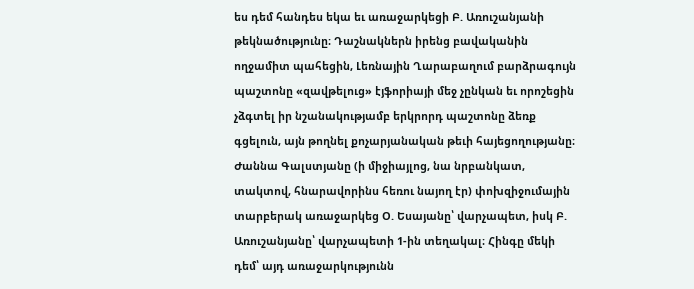ես դեմ հանդես եկա եւ առաջարկեցի Բ. Առուշանյանի թեկնածությունը։ Դաշնակներն իրենց բավականին ողջամիտ պահեցին, Լեռնային Ղարաբաղում բարձրագույն պաշտոնը «զավթելուց» էյֆորիայի մեջ չընկան եւ որոշեցին չձգտել իր նշանակությամբ երկրորդ պաշտոնը ձեռք գցելուն, այն թողնել քոչարյանական թեւի հայեցողությանը։ Ժաննա Գալստյանը (ի միջիայլոց, նա նրբանկատ, տակտով, հնարավորինս հեռու նայող էր) փոխզիջումային տարբերակ առաջարկեց Օ. Եսայանը՝ վարչապետ, իսկ Բ. Առուշանյանը՝ վարչապետի 1-ին տեղակալ։ Հինգը մեկի դեմ՝ այդ առաջարկությունն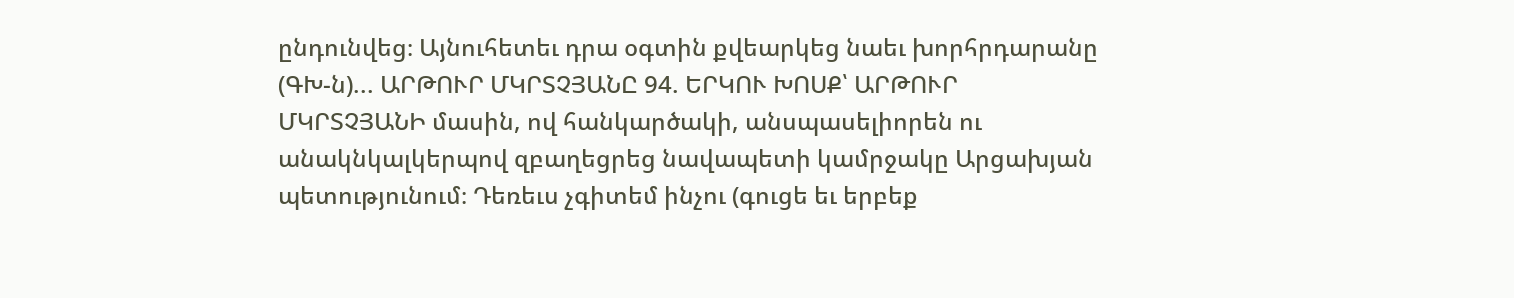ընդունվեց։ Այնուհետեւ դրա օգտին քվեարկեց նաեւ խորհրդարանը (ԳԽ-ն)... ԱՐԹՈՒՐ ՄԿՐՏՉՅԱՆԸ 94. ԵՐԿՈՒ ԽՈՍՔ՝ ԱՐԹՈՒՐ ՄԿՐՏՉՅԱՆԻ մասին, ով հանկարծակի, անսպասելիորեն ու անակնկալկերպով զբաղեցրեց նավապետի կամրջակը Արցախյան պետությունում։ Դեռեւս չգիտեմ ինչու (գուցե եւ երբեք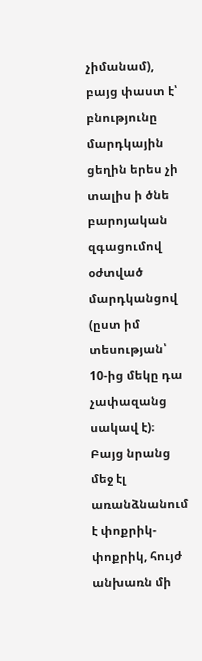չիմանամ), բայց փաստ է՝ բնությունը մարդկային ցեղին երես չի տալիս ի ծնե բարոյական զգացումով օժտված մարդկանցով (ըստ իմ տեսության՝ 10-ից մեկը դա չափազանց սակավ է)։ Բայց նրանց մեջ էլ առանձնանում է փոքրիկ-փոքրիկ, հույժ անխառն մի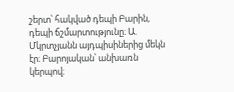շերտ՝ հակված դեպի Բարին, դեպի ճշմարտությունը։ Ա. Մկրտչյանն այդպիսիներից մեկն էր։ Բարոյական՝ անխառն կերպով։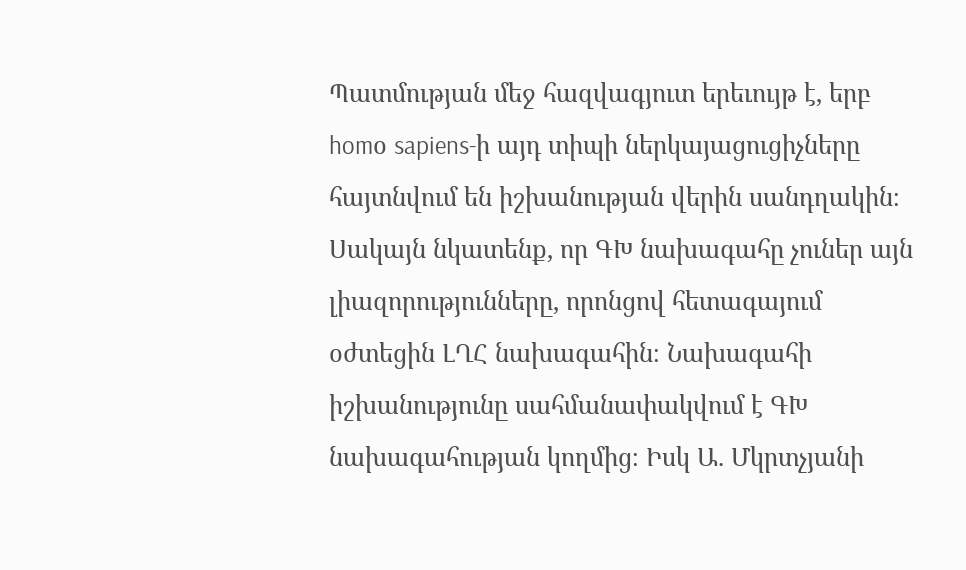Պատմության մեջ հազվագյուտ երեւույթ է, երբ homօ sapiens-ի այդ տիպի ներկայացուցիչները հայտնվում են իշխանության վերին սանդղակին։ Սակայն նկատենք, որ ԳԽ նախագահը չուներ այն լիազորությունները, որոնցով հետագայում օժտեցին ԼՂՀ նախագահին։ Նախագահի իշխանությունը սահմանափակվում է ԳԽ նախագահության կողմից։ Իսկ Ա. Մկրտչյանի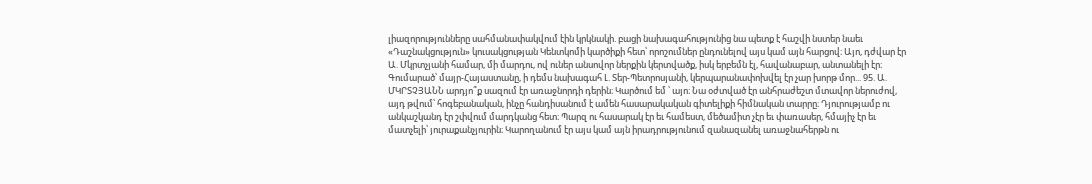լիազորությունները սահմանափակվում էին կրկնակի. բացի նախագահությունից նա պետք է հաշվի նստեր նաեւ «Դաշնակցություն» կուսակցության Կենտկոմի կարծիքի հետ՝ որոշումներ ընդունելով այս կամ այն հարցով։ Այո, դժվար էր Ա. Մկրտչյանի համար, մի մարդու, ով ուներ անսովոր ներքին կերտվածք, իսկ երբեմն էլ, հավանաբար, անտանելի էր։ Գումարած՝ մայր-Հայաստանը, ի դեմս նախագահ Լ. Տեր-Պետրոսյանի, կերպարանափոխվել էր չար խորթ մոր... 95. Ա. ՄԿՐՏՉՅԱՆՆ արդյո՞ք սազում էր առաջնորդի դերին։ Կարծում եմ ՝ այո։ Նա օժտված էր անհրաժեշտ մտավոր ներուժով, այդ թվում՝ հոգեբանական, ինչը հանդիսանում է ամեն հասարակական գիտելիքի հիմնական տարրը։ Դյուրությամբ ու անկաշկանդ էր շփվում մարդկանց հետ։ Պարզ ու հասարակ էր եւ համեստ, մեծամիտ չէր եւ փառասեր, հմայիչ էր եւ մատչելի՝ յուրաքանչյուրին։ Կարողանում էր այս կամ այն իրադրությունում զանազանել առաջնահերթն ու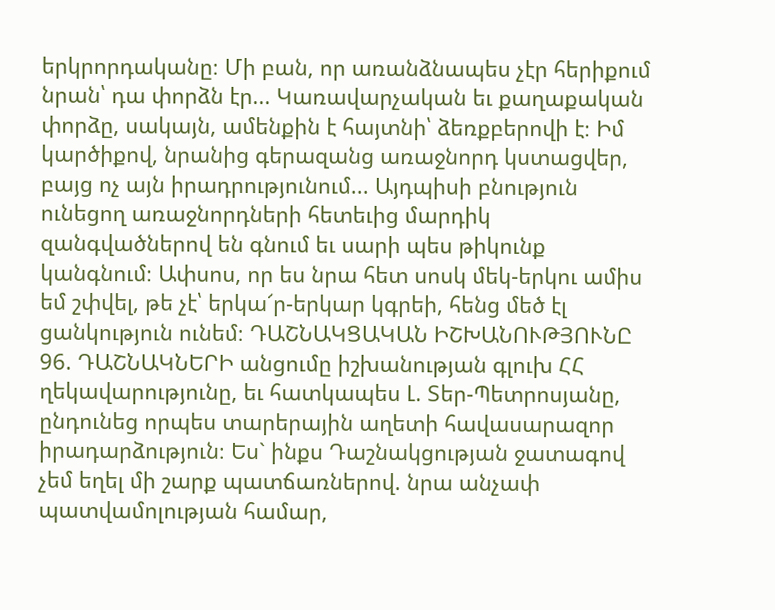երկրորդականը։ Մի բան, որ առանձնապես չէր հերիքում նրան՝ դա փորձն էր... Կառավարչական եւ քաղաքական փորձը, սակայն, ամենքին է հայտնի՝ ձեռքբերովի է։ Իմ կարծիքով, նրանից գերազանց առաջնորդ կստացվեր, բայց ոչ այն իրադրությունում... Այդպիսի բնություն ունեցող առաջնորդների հետեւից մարդիկ զանգվածներով են գնում եւ սարի պես թիկունք կանգնում։ Ափսոս, որ ես նրա հետ սոսկ մեկ-երկու ամիս եմ շփվել, թե չէ՝ երկա՜ր-երկար կգրեի, հենց մեծ էլ ցանկություն ունեմ։ ԴԱՇՆԱԿՑԱԿԱՆ ԻՇԽԱՆՈՒԹՅՈՒՆԸ 96. ԴԱՇՆԱԿՆԵՐԻ անցումը իշխանության գլուխ ՀՀ ղեկավարությունը, եւ հատկապես Լ. Տեր-Պետրոսյանը, ընդունեց որպես տարերային աղետի հավասարազոր իրադարձություն։ Ես` ինքս Դաշնակցության ջատագով չեմ եղել մի շարք պատճառներով. նրա անչափ պատվամոլության համար,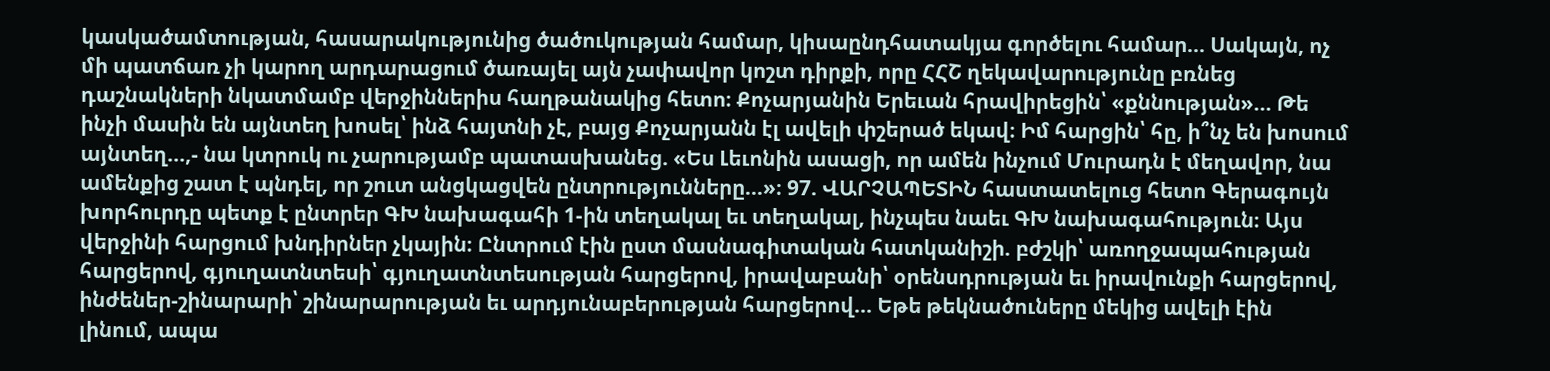կասկածամտության, հասարակությունից ծածուկության համար, կիսաընդհատակյա գործելու համար... Սակայն, ոչ մի պատճառ չի կարող արդարացում ծառայել այն չափավոր կոշտ դիրքի, որը ՀՀՇ ղեկավարությունը բռնեց դաշնակների նկատմամբ վերջիններիս հաղթանակից հետո։ Քոչարյանին Երեւան հրավիրեցին՝ «քննության»... Թե ինչի մասին են այնտեղ խոսել՝ ինձ հայտնի չէ, բայց Քոչարյանն էլ ավելի փշերած եկավ։ Իմ հարցին՝ հը, ի՞նչ են խոսում այնտեղ...,- նա կտրուկ ու չարությամբ պատասխանեց. «Ես Լեւոնին ասացի, որ ամեն ինչում Մուրադն է մեղավոր, նա ամենքից շատ է պնդել, որ շուտ անցկացվեն ընտրությունները...»։ 97. ՎԱՐՉԱՊԵՏԻՆ հաստատելուց հետո Գերագույն խորհուրդը պետք է ընտրեր ԳԽ նախագահի 1-ին տեղակալ եւ տեղակալ, ինչպես նաեւ ԳԽ նախագահություն։ Այս վերջինի հարցում խնդիրներ չկային։ Ընտրում էին ըստ մասնագիտական հատկանիշի. բժշկի՝ առողջապահության հարցերով, գյուղատնտեսի՝ գյուղատնտեսության հարցերով, իրավաբանի՝ օրենսդրության եւ իրավունքի հարցերով, ինժեներ-շինարարի՝ շինարարության եւ արդյունաբերության հարցերով... Եթե թեկնածուները մեկից ավելի էին լինում, ապա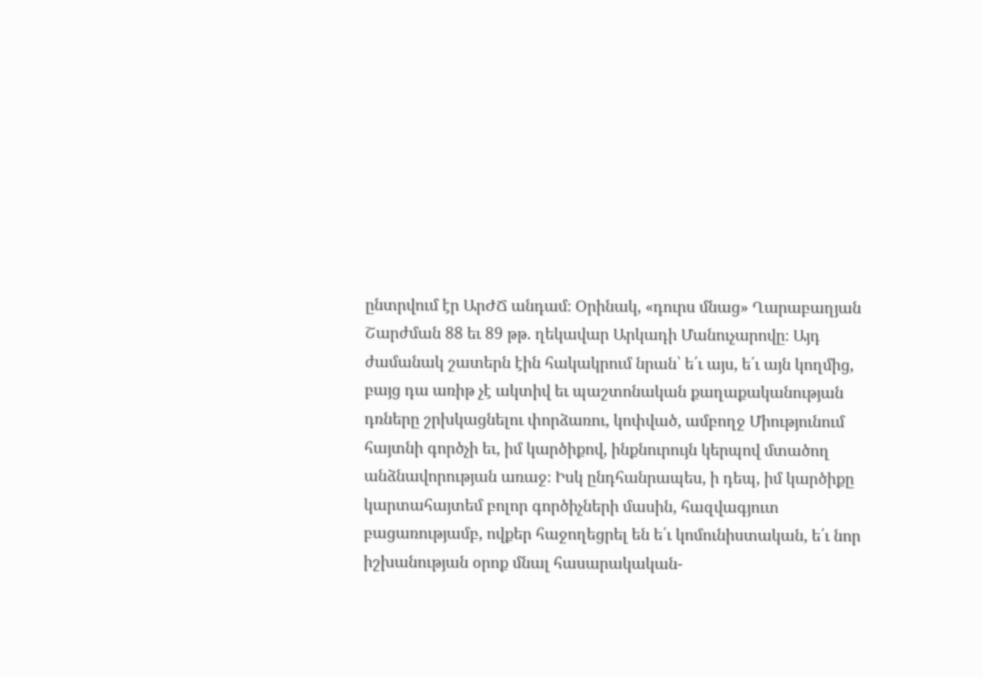ընտրվում էր ԱրԺՃ անդամ։ Օրինակ, «դուրս մնաց» Ղարաբաղյան Շարժման 88 եւ 89 թթ. ղեկավար Արկադի Մանուչարովը։ Այդ ժամանակ շատերն էին հակակրում նրան՝ ե՛ւ այս, ե՛ւ այն կողմից, բայց դա առիթ չէ ակտիվ եւ պաշտոնական քաղաքականության դռները շրխկացնելու փորձառու, կոփված, ամբողջ Միությունում հայտնի գործչի եւ, իմ կարծիքով, ինքնուրույն կերպով մտածող անձնավորության առաջ։ Իսկ ընդհանրապես, ի դեպ, իմ կարծիքը կարտահայտեմ բոլոր գործիչների մասին, հազվագյուտ բացառությամբ, ովքեր հաջողեցրել են ե՛ւ կոմունիստական, ե՛ւ նոր իշխանության օրոք մնալ հասարակական-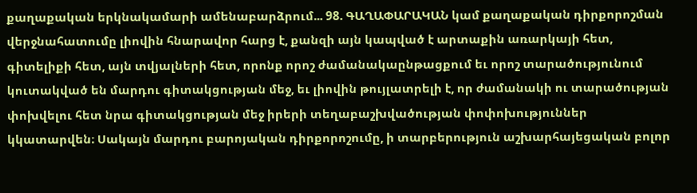քաղաքական երկնակամարի ամենաբարձրում... 98. ԳԱՂԱՓԱՐԱԿԱՆ կամ քաղաքական դիրքորոշման վերջնահատումը լիովին հնարավոր հարց է, քանզի այն կապված է արտաքին առարկայի հետ, գիտելիքի հետ, այն տվյալների հետ, որոնք որոշ ժամանակաընթացքում եւ որոշ տարածությունում կուտակված են մարդու գիտակցության մեջ, եւ լիովին թույլատրելի է, որ ժամանակի ու տարածության փոխվելու հետ նրա գիտակցության մեջ իրերի տեղաբաշխվածության փոփոխություններ կկատարվեն։ Սակայն մարդու բարոյական դիրքորոշումը, ի տարբերություն աշխարհայեցական բոլոր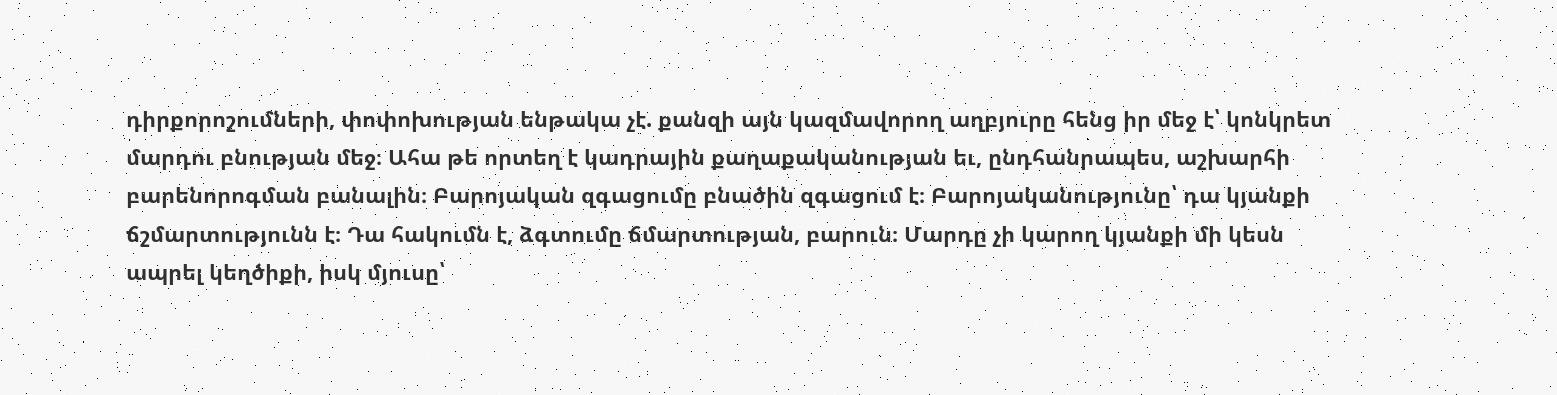դիրքորոշումների, փոփոխության ենթակա չէ. քանզի այն կազմավորող աղբյուրը հենց իր մեջ է՝ կոնկրետ մարդու բնության մեջ։ Ահա թե որտեղ է կադրային քաղաքականության եւ, ընդհանրապես, աշխարհի բարենորոգման բանալին։ Բարոյական զգացումը բնածին զգացում է։ Բարոյականությունը՝ դա կյանքի ճշմարտությունն է։ Դա հակումն է, ձգտումը ճմարտության, բարուն։ Մարդը չի կարող կյանքի մի կեսն ապրել կեղծիքի, իսկ մյուսը՝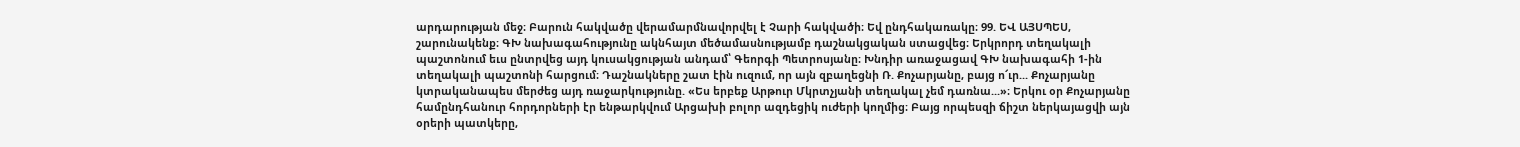արդարության մեջ։ Բարուն հակվածը վերամարմնավորվել է Չարի հակվածի։ Եվ ընդհակառակը։ 99. ԵՎ ԱՅՍՊԵՍ, շարունակենք։ ԳԽ նախագահությունը ակնհայտ մեծամասնությամբ դաշնակցական ստացվեց։ Երկրորդ տեղակալի պաշտոնում եւս ընտրվեց այդ կուսակցության անդամ՝ Գեորգի Պետրոսյանը։ Խնդիր առաջացավ ԳԽ նախագահի 1-ին տեղակալի պաշտոնի հարցում։ Դաշնակները շատ էին ուզում, որ այն զբաղեցնի Ռ. Քոչարյանը, բայց ո՜ւր... Քոչարյանը կտրականապես մերժեց այդ ռաջարկությունը. «Ես երբեք Արթուր Մկրտչյանի տեղակալ չեմ դառնա...»։ Երկու օր Քոչարյանը համընդհանուր հորդորների էր ենթարկվում Արցախի բոլոր ազդեցիկ ուժերի կողմից։ Բայց որպեսզի ճիշտ ներկայացվի այն օրերի պատկերը,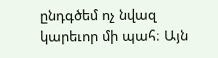ընդգծեմ ոչ նվազ կարեւոր մի պահ։ Այն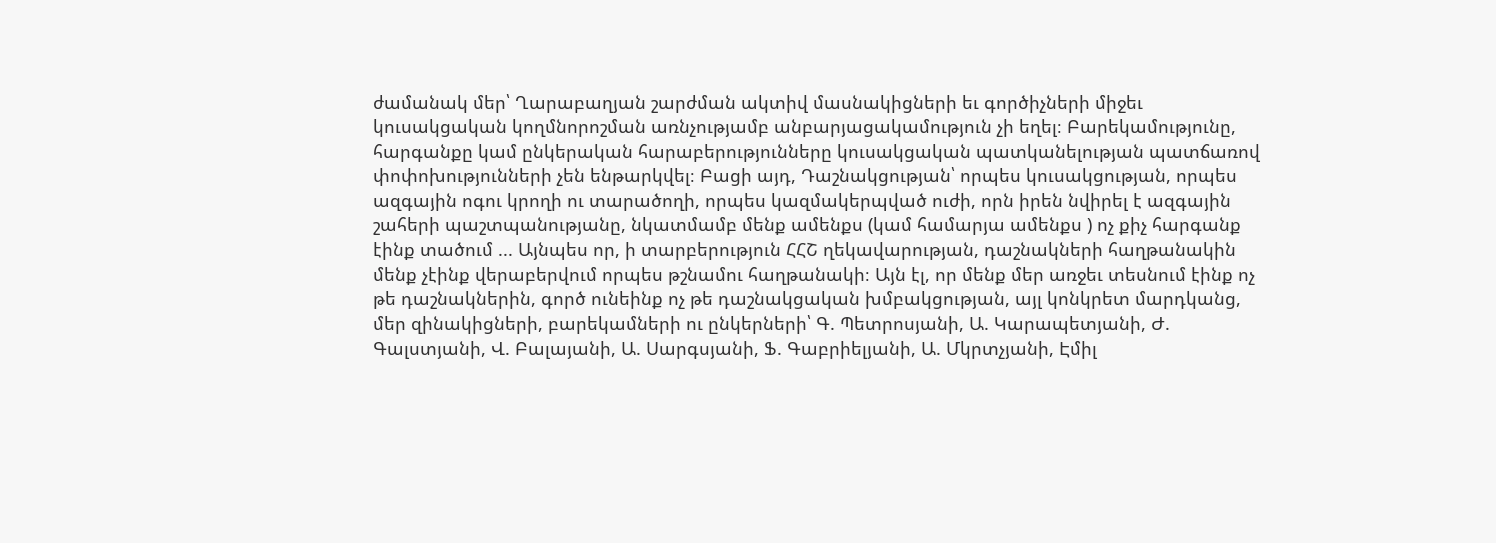ժամանակ մեր՝ Ղարաբաղյան շարժման ակտիվ մասնակիցների եւ գործիչների միջեւ կուսակցական կողմնորոշման առնչությամբ անբարյացակամություն չի եղել։ Բարեկամությունը, հարգանքը կամ ընկերական հարաբերությունները կուսակցական պատկանելության պատճառով փոփոխությունների չեն ենթարկվել։ Բացի այդ, Դաշնակցության՝ որպես կուսակցության, որպես ազգային ոգու կրողի ու տարածողի, որպես կազմակերպված ուժի, որն իրեն նվիրել է ազգային շահերի պաշտպանությանը, նկատմամբ մենք ամենքս (կամ համարյա ամենքս ) ոչ քիչ հարգանք էինք տածում ... Այնպես որ, ի տարբերություն ՀՀՇ ղեկավարության, դաշնակների հաղթանակին մենք չէինք վերաբերվում որպես թշնամու հաղթանակի։ Այն էլ, որ մենք մեր առջեւ տեսնում էինք ոչ թե դաշնակներին, գործ ունեինք ոչ թե դաշնակցական խմբակցության, այլ կոնկրետ մարդկանց, մեր զինակիցների, բարեկամների ու ընկերների՝ Գ. Պետրոսյանի, Ա. Կարապետյանի, Ժ. Գալստյանի, Վ. Բալայանի, Ա. Սարգսյանի, Ֆ. Գաբրիելյանի, Ա. Մկրտչյանի, Էմիլ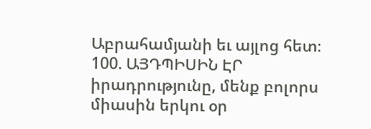Աբրահամյանի եւ այլոց հետ։ 100. ԱՅԴՊԻՍԻՆ ԷՐ իրադրությունը, մենք բոլորս միասին երկու օր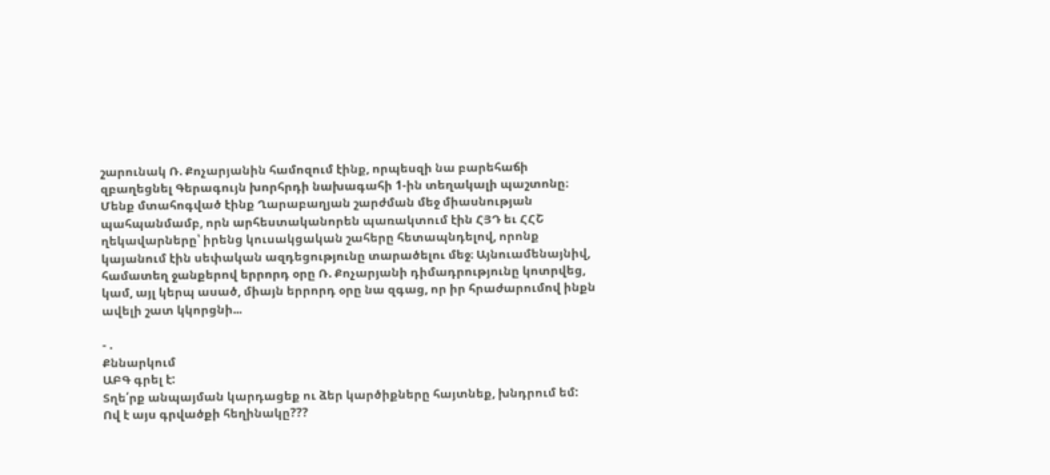շարունակ Ռ. Քոչարյանին համոզում էինք, որպեսզի նա բարեհաճի զբաղեցնել Գերագույն խորհրդի նախագահի 1-ին տեղակալի պաշտոնը։ Մենք մտահոգված էինք Ղարաբաղյան շարժման մեջ միասնության պահպանմամբ, որն արհեստականորեն պառակտում էին ՀՅԴ եւ ՀՀՇ ղեկավարները՝ իրենց կուսակցական շահերը հետապնդելով, որոնք կայանում էին սեփական ազդեցությունը տարածելու մեջ։ Այնուամենայնիվ, համատեղ ջանքերով երրորդ օրը Ռ. Քոչարյանի դիմադրությունը կոտրվեց, կամ, այլ կերպ ասած, միայն երրորդ օրը նա զգաց, որ իր հրաժարումով ինքն ավելի շատ կկորցնի...

- .
Քննարկում
ԱԲԳ գրել է:
Տղե՛րք անպայման կարդացեք ու ձեր կարծիքները հայտնեք, խնդրում եմ:
Ով է այս գրվածքի հեղինակը???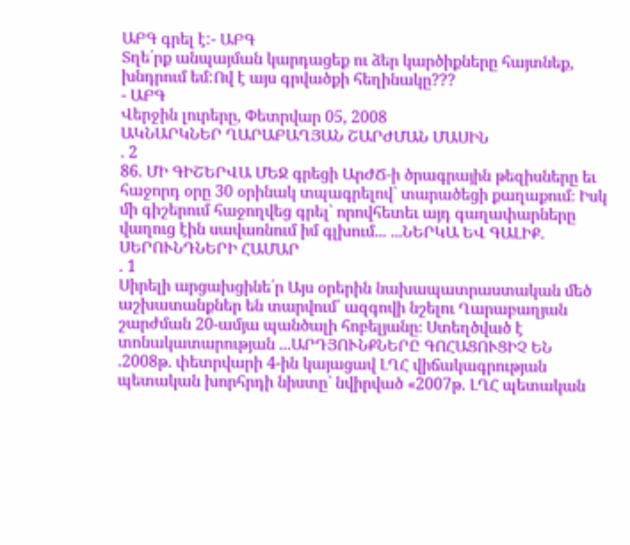ԱԲԳ գրել է:- ԱԲԳ
Տղե՛րք անպայման կարդացեք ու ձեր կարծիքները հայտնեք, խնդրում եմ:Ով է այս գրվածքի հեղինակը???
- ԱԲԳ
Վերջին լուրերը, Փետրվար 05, 2008
ԱԿՆԱՐԿՆԵՐ ՂԱՐԱԲԱՂՅԱՆ ՇԱՐԺՄԱՆ ՄԱՍԻՆ
. 2
86. ՄԻ ԳԻՇԵՐՎԱ ՄԵՋ գրեցի ԱրԺՃ-ի ծրագրային թեզիսները եւ հաջորդ օրը 30 օրինակ տպագրելով՝ տարածեցի քաղաքում։ Իսկ մի գիշերում հաջողվեց գրել՝ որովհետեւ այդ գաղափարները վաղուց էին սավառնում իմ գլխում... ...ՆԵՐԿԱ ԵՎ ԳԱԼԻՔ. ՍԵՐՈՒՆԴՆԵՐԻ ՀԱՄԱՐ
. 1
Սիրելի արցախցինե՛ր Այս օրերին նախապատրաստական մեծ աշխատանքներ են տարվում՝ ազգովի նշելու Ղարաբաղյան շարժման 20-ամյա պանծալի հոբելյանը։ Ստեղծված է տոնակատարության ...ԱՐԴՅՈՒՆՔՆԵՐԸ ԳՈՀԱՑՈՒՑԻՉ ԵՆ
.2008թ. փետրվարի 4-ին կայացավ ԼՂՀ վիճակագրության պետական խորհրդի նիստը` նվիրված «2007թ. ԼՂՀ պետական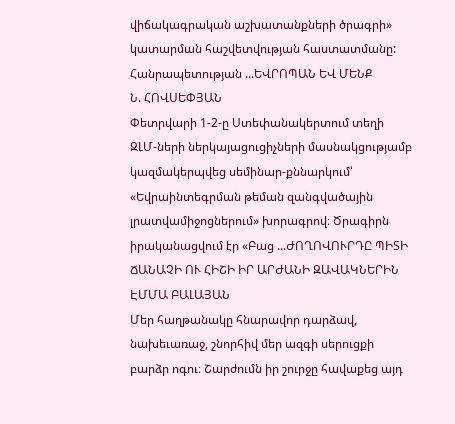վիճակագրական աշխատանքների ծրագրի» կատարման հաշվետվության հաստատմանը: Հանրապետության ...ԵՎՐՈՊԱՆ ԵՎ ՄԵՆՔ
Ն. ՀՈՎՍԵՓՅԱՆ
Փետրվարի 1-2-ը Ստեփանակերտում տեղի ԶԼՄ-ների ներկայացուցիչների մասնակցությամբ կազմակերպվեց սեմինար-քննարկում՝ «Եվրաինտեգրման թեման զանգվածային լրատվամիջոցներում» խորագրով։ Ծրագիրն իրականացվում էր «Բաց ...ԺՈՂՈՎՈՒՐԴԸ ՊԻՏԻ ՃԱՆԱՉԻ ՈՒ ՀԻՇԻ ԻՐ ԱՐԺԱՆԻ ԶԱՎԱԿՆԵՐԻՆ
ԷՄՄԱ ԲԱԼԱՅԱՆ
Մեր հաղթանակը հնարավոր դարձավ, նախեւառաջ, շնորհիվ մեր ազգի սերուցքի բարձր ոգու։ Շարժումն իր շուրջը հավաքեց այդ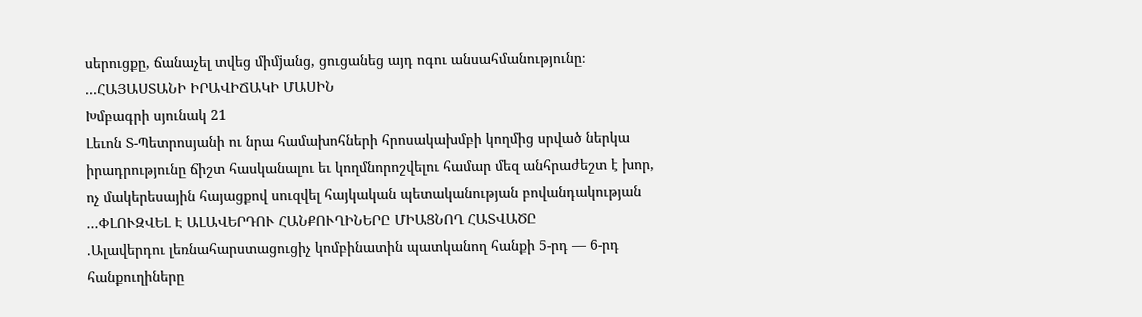սերուցքը, ճանաչել տվեց միմjանց, ցուցանեց այդ ոգու անսահմանությունը։ ...ՀԱՅԱՍՏԱՆԻ ԻՐԱՎԻՃԱԿԻ ՄԱՍԻՆ
Խմբագրի սյունակ 21
Լեւոն Տ-Պետրոսյանի ու նրա համախոհների հրոսակախմբի կողմից սրված ներկա իրադրությունը ճիշտ հասկանալու եւ կողմնորոշվելու համար մեզ անհրաժեշտ է խոր, ոչ մակերեսային հայացքով սուզվել հայկական պետականության բովանդակության ...ՓԼՈՒԶՎԵԼ Է ԱԼԱՎԵՐԴՈՒ ՀԱՆՔՈՒՂԻՆԵՐԸ ՄԻԱՑՆՈՂ ՀԱՏՎԱԾԸ
.Ալավերդու լեռնահարստացուցիչ կոմբինատին պատկանող հանքի 5-րդ — 6-րդ հանքուղիները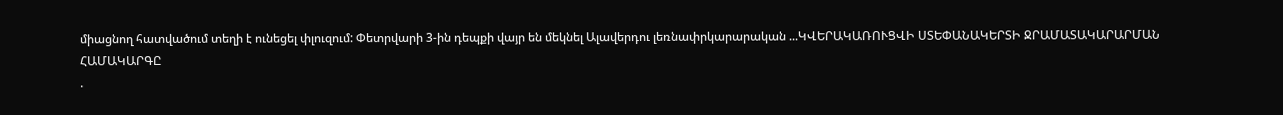միացնող հատվածում տեղի է ունեցել փլուզում: Փետրվարի 3-ին դեպքի վայր են մեկնել Ալավերդու լեռնափրկարարական ...ԿՎԵՐԱԿԱՌՈՒՑՎԻ ՍՏԵՓԱՆԱԿԵՐՏԻ ՋՐԱՄԱՏԱԿԱՐԱՐՄԱՆ ՀԱՄԱԿԱՐԳԸ
.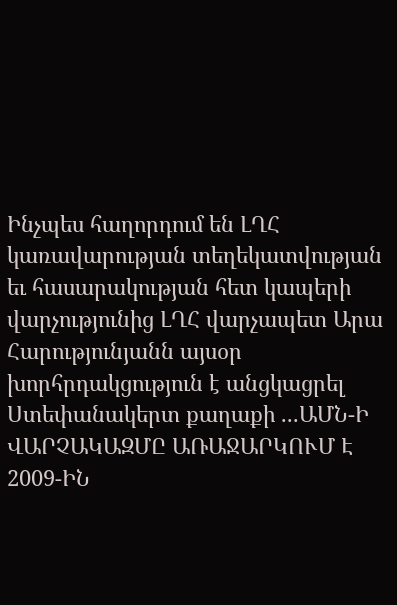Ինչպես հաղորդում են ԼՂՀ կառավարության տեղեկատվության եւ հասարակության հետ կապերի վարչությունից ԼՂՀ վարչապետ Արա Հարությունյանն այսօր խորհրդակցություն է անցկացրել Ստեփանակերտ քաղաքի ...ԱՄՆ-Ի ՎԱՐՉԱԿԱԶՄԸ ԱՌԱՋԱՐԿՈՒՄ Է 2009-ԻՆ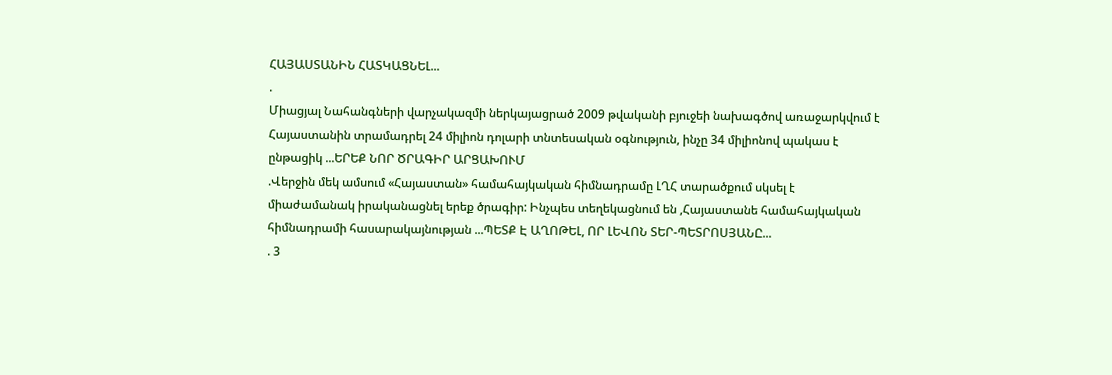ՀԱՅԱՍՏԱՆԻՆ ՀԱՏԿԱՑՆԵԼ...
.
Միացյալ Նահանգների վարչակազմի ներկայացրած 2009 թվականի բյուջեի նախագծով առաջարկվում է Հայաստանին տրամադրել 24 միլիոն դոլարի տնտեսական օգնություն, ինչը 34 միլիոնով պակաս է ընթացիկ ...ԵՐԵՔ ՆՈՐ ԾՐԱԳԻՐ ԱՐՑԱԽՈՒՄ
.Վերջին մեկ ամսում «Հայաստան» համահայկական հիմնադրամը ԼՂՀ տարածքում սկսել է միաժամանակ իրականացնել երեք ծրագիր: Ինչպես տեղեկացնում են ,Հայաստանե համահայկական հիմնադրամի հասարակայնության ...ՊԵՏՔ Է ԱՂՈԹԵԼ, ՈՐ ԼԵՎՈՆ ՏԵՐ-ՊԵՏՐՈՍՅԱՆԸ...
. 3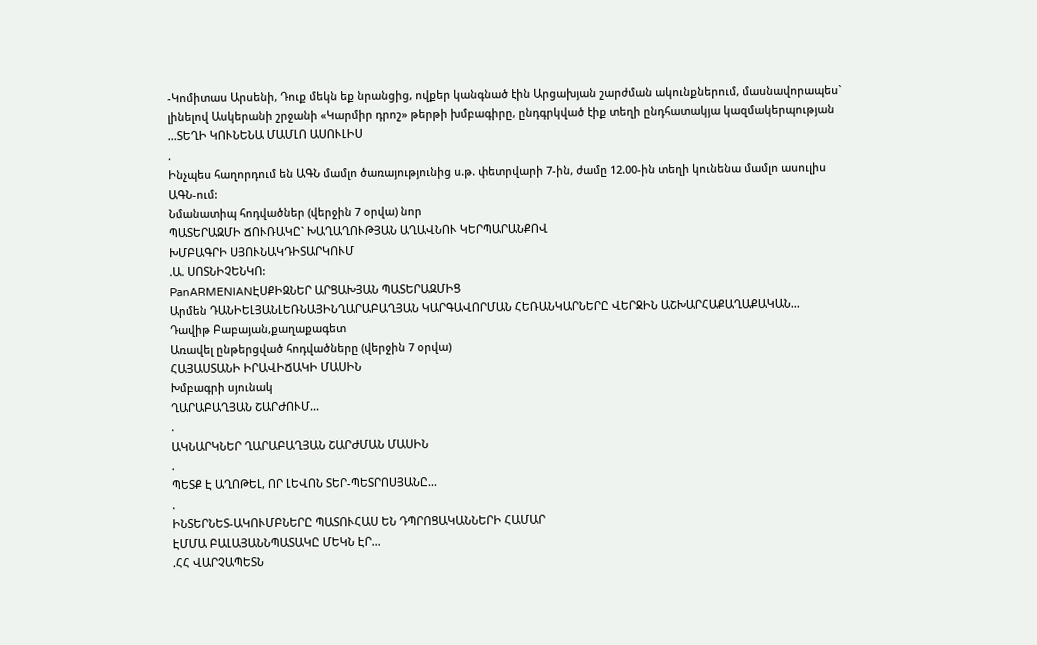-Կոմիտաս Արսենի, Դուք մեկն եք նրանցից, ովքեր կանգնած էին Արցախյան շարժման ակունքներում, մասնավորապես` լինելով Ասկերանի շրջանի «Կարմիր դրոշ» թերթի խմբագիրը, ընդգրկված էիք տեղի ընդհատակյա կազմակերպության ...ՏԵՂԻ ԿՈՒՆԵՆԱ ՄԱՄԼՈ ԱՍՈՒԼԻՍ
.
Ինչպես հաղորդում են ԱԳՆ մամլո ծառայությունից ս.թ. փետրվարի 7-ին, ժամը 12.00-ին տեղի կունենա մամլո ասուլիս ԱԳՆ-ում:
Նմանատիպ հոդվածներ (վերջին 7 օրվա) նոր
ՊԱՏԵՐԱԶՄԻ ՃՈՒՌԱԿԸ` ԽԱՂԱՂՈՒԹՅԱՆ ԱՂԱՎՆՈՒ ԿԵՐՊԱՐԱՆՔՈՎ
ԽՄԲԱԳՐԻ ՍՅՈՒՆԱԿԴԻՏԱՐԿՈՒՄ
.Ա. ՍՈՏՆԻՉԵՆԿՈ:
PanARMENIANԷՍՔԻԶՆԵՐ ԱՐՑԱԽՅԱՆ ՊԱՏԵՐԱԶՄԻՑ
Արմեն ԴԱՆԻԵԼՅԱՆԼԵՌՆԱՅԻՆՂԱՐԱԲԱՂՅԱՆ ԿԱՐԳԱՎՈՐՄԱՆ ՀԵՌԱՆԿԱՐՆԵՐԸ ՎԵՐՋԻՆ ԱՇԽԱՐՀԱՔԱՂԱՔԱԿԱՆ...
Դավիթ Բաբայան,քաղաքագետ
Առավել ընթերցված հոդվածները (վերջին 7 օրվա)
ՀԱՅԱՍՏԱՆԻ ԻՐԱՎԻՃԱԿԻ ՄԱՍԻՆ
Խմբագրի սյունակ
ՂԱՐԱԲԱՂՅԱՆ ՇԱՐԺՈՒՄ...
.
ԱԿՆԱՐԿՆԵՐ ՂԱՐԱԲԱՂՅԱՆ ՇԱՐԺՄԱՆ ՄԱՍԻՆ
.
ՊԵՏՔ Է ԱՂՈԹԵԼ, ՈՐ ԼԵՎՈՆ ՏԵՐ-ՊԵՏՐՈՍՅԱՆԸ...
.
ԻՆՏԵՐՆԵՏ-ԱԿՈՒՄԲՆԵՐԸ ՊԱՏՈՒՀԱՍ ԵՆ ԴՊՐՈՑԱԿԱՆՆԵՐԻ ՀԱՄԱՐ
ԷՄՄԱ ԲԱԼԱՅԱՆՆՊԱՏԱԿԸ ՄԵԿՆ ԷՐ...
.ՀՀ ՎԱՐՉԱՊԵՏՆ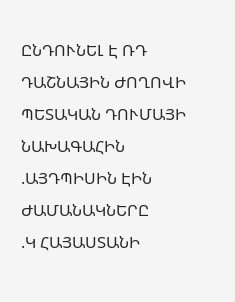ԸՆԴՈՒՆԵԼ Է ՌԴ ԴԱՇՆԱՅԻՆ ԺՈՂՈՎԻ ՊԵՏԱԿԱՆ ԴՈՒՄԱՅԻ ՆԱԽԱԳԱՀԻՆ
.ԱՅԴՊԻՍԻՆ ԷԻՆ ԺԱՄԱՆԱԿՆԵՐԸ
.Կ ՀԱՅԱՍՏԱՆԻ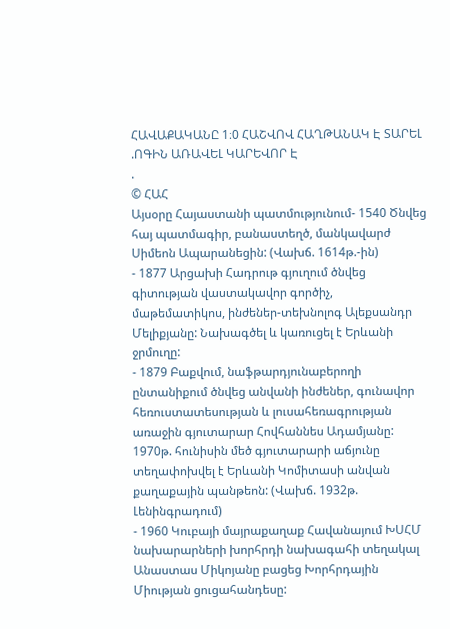ՀԱՎԱՔԱԿԱՆԸ 1։0 ՀԱՇՎՈՎ ՀԱՂԹԱՆԱԿ Է ՏԱՐԵԼ
.ՈԳԻՆ ԱՌԱՎԵԼ ԿԱՐԵՎՈՐ Է
.
© ՀԱՀ
Այսօրը Հայաստանի պատմությունում- 1540 Ծնվեց հայ պատմագիր, բանաստեղծ, մանկավարժ Սիմեոն Ապարանեցին: (Վախճ. 1614թ.-ին)
- 1877 Արցախի Հադրութ գյուղում ծնվեց գիտության վաստակավոր գործիչ, մաթեմատիկոս, ինժեներ-տեխնոլոգ Ալեքսանդր Մելիքյանը: Նախագծել և կառուցել է Երևանի ջրմուղը:
- 1879 Բաքվում, նաֆթարդյունաբերողի ընտանիքում ծնվեց անվանի ինժեներ, գունավոր հեռուստատեսության և լուսահեռագրության առաջին գյուտարար Հովհաննես Ադամյանը: 1970թ. հունիսին մեծ գյուտարարի աճյունը տեղափոխվել է Երևանի Կոմիտասի անվան քաղաքային պանթեոն: (Վախճ. 1932թ. Լենինգրադում)
- 1960 Կուբայի մայրաքաղաք Հավանայում ԽՍՀՄ նախարարների խորհրդի նախագահի տեղակալ Անաստաս Միկոյանը բացեց Խորհրդային Միության ցուցահանդեսը: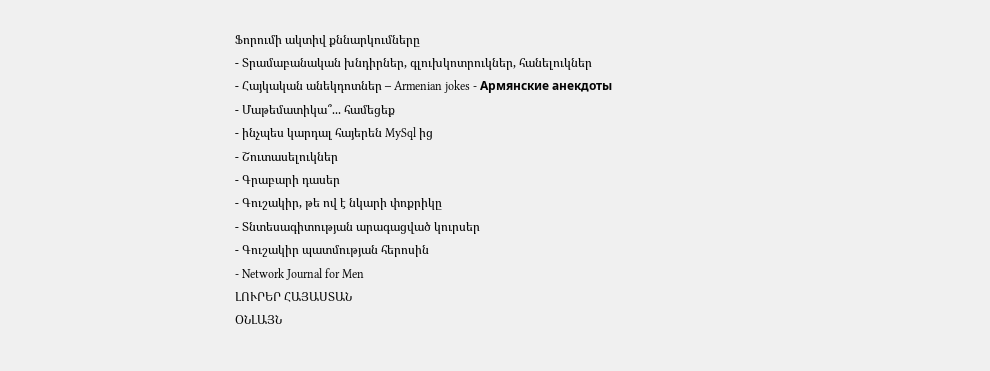Ֆորումի ակտիվ քննարկումները
- Տրամաբանական խնդիրներ, գլուխկոտրուկներ, հանելուկներ
- Հայկական անեկդոտներ – Armenian jokes - Армянские анекдоты
- Մաթեմատիկա՞... համեցեք
- ինչպես կարդալ հայերեն MySql ից
- Շուտասելուկներ
- Գրաբարի դասեր
- Գուշակիր, թե ով է նկարի փոքրիկը
- Տնտեսագիտության արագացված կուրսեր
- Գուշակիր պատմության հերոսին
- Network Journal for Men
ԼՈՒՐԵՐ ՀԱՅԱՍՏԱՆ
ՕՆԼԱՅՆ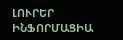ԼՈՒՐԵՐ
ԻՆՖՈՐՄԱՑԻԱ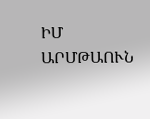ԻՄ ԱՐՄԹԱՈՒՆ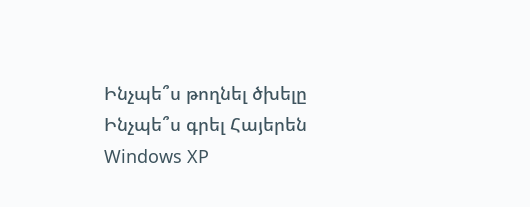Ինչպե՞ս թողնել ծխելը
Ինչպե՞ս գրել Հայերեն Windows XP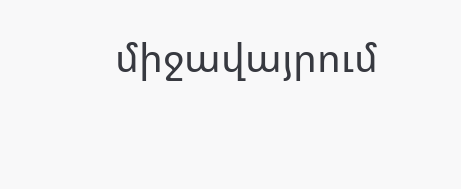միջավայրում